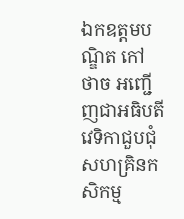ឯកឧត្តមបណ្ឌិត កៅ ថាច អញ្ជើញជាអធិបតីវេទិកាជួបជុំសហគ្រិនកសិកម្ម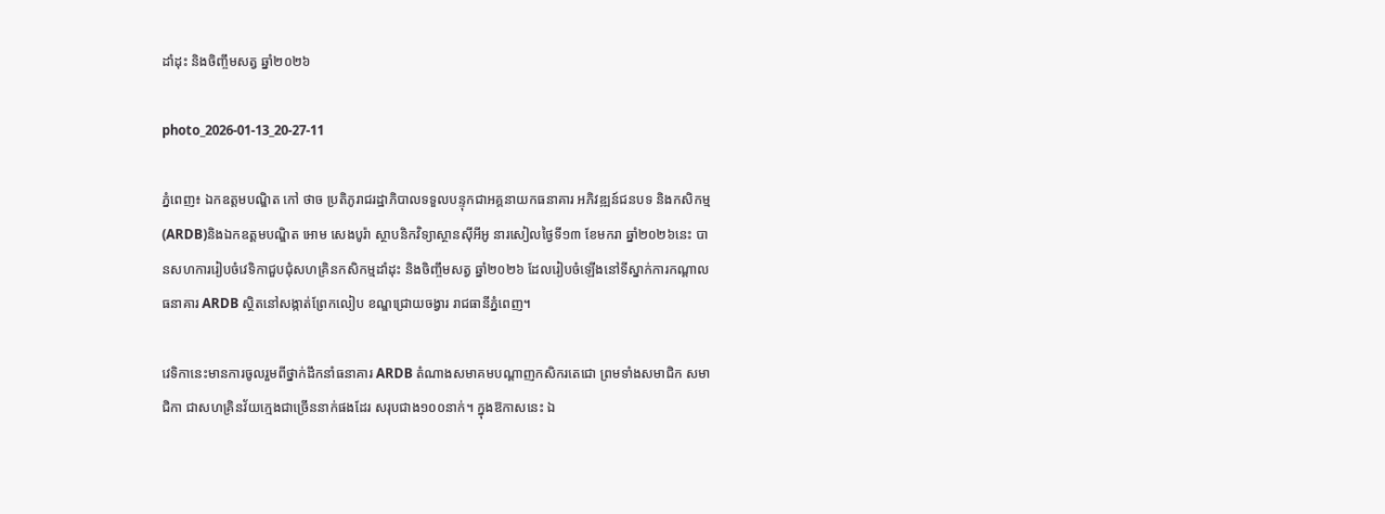ដាំដុះ និងចិញ្ចឹមសត្វ ឆ្នាំ២០២៦

photo_2026-01-13_20-27-11

ភ្នំពេញ៖ ឯកឧត្តមបណ្ឌិត កៅ ថាច ប្រតិភូរាជរដ្ឋាភិបាលទទួលបន្ទុកជាអគ្គនាយកធនាគារ អភិវឌ្ឍន៍ជនបទ និងកសិកម្ម (ARDB)និងឯកឧត្តមបណ្ឌិត អោម សេងបូរ៉ា ស្ថាបនិកវិទ្យាស្ថានស៊ីអីអូ នារសៀលថ្ងៃទី១៣ ខែមករា ឆ្នាំ២០២៦នេះ បានសហការរៀបចំវេទិកាជួបជុំសហគ្រិនកសិកម្មដាំដុះ និងចិញ្ចឹមសត្វ ឆ្នាំ២០២៦ ដែលរៀបចំឡើងនៅទីស្នាក់ការកណ្តាលធនាគារ ARDB ស្ថិតនៅសង្កាត់ព្រែកលៀប ខណ្ឌជ្រោយចង្វារ រាជធានីភ្នំពេញ។

វេទិកានេះមានការចូលរួមពីថ្នាក់ដឹកនាំធនាគារ ARDB តំណាងសមាគមបណ្តាញកសិករតេជោ ព្រមទាំងសមាជិក សមាជិកា ជាសហគ្រិនវ័យក្មេងជាច្រើននាក់ផងដែរ សរុបជាង១០០នាក់។ ក្នុងឱកាសនេះ ឯ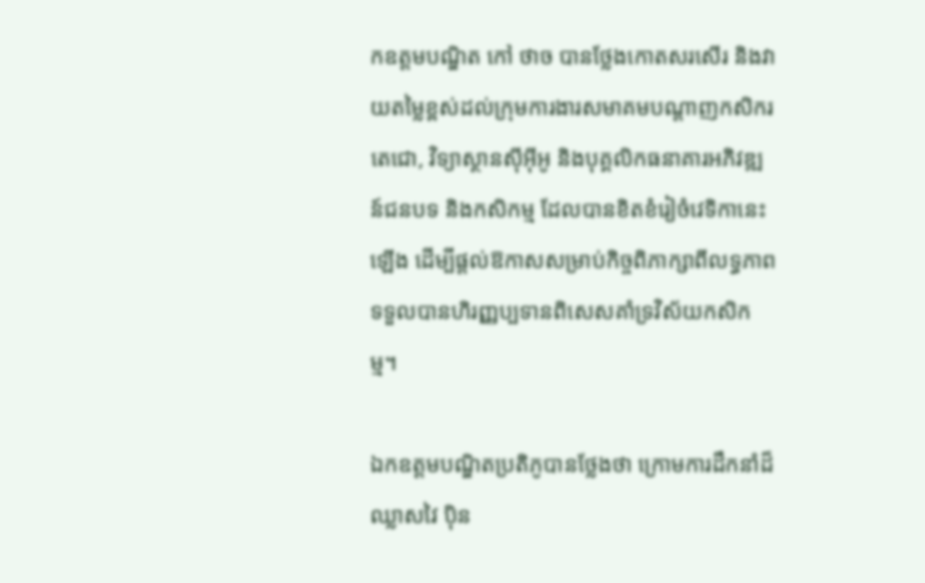កឧត្តមបណ្ឌិត កៅ ថាច បានថ្លែងកោតសរសើរ និងវាយតម្លៃខ្ពស់ដល់ក្រុមការងារសមាគមបណ្តាញកសិករតេជោ, វិទ្យាស្ថានស៊ីអ៊ីអូ និងបុគ្គលិកធនាគារអភិវឌ្ឍន៍ជនបទ និងកសិកម្ម ដែលបានខិតខំរៀចំវេទិកានេះឡើង ដើម្បីផ្តល់ឱកាសសម្រាប់កិច្ចពិភាក្សាពីលទ្ធភាពទទួលបានហិរញ្ញប្បទានពិសេសគាំទ្រវិស័យកសិកម្ម។

ឯកឧត្តមបណ្ឌិតប្រតិភូបានថ្លែងថា ក្រោមការដឹកនាំដ៏ឈ្លាសវៃ ប៉ិន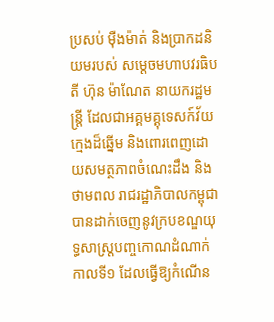ប្រសប់ ម៉ឺងម៉ាត់ និងប្រាកដនិយមរបស់ សម្តេចមហាបវរធិបតី ហ៊ុន ម៉ាណែត នាយករដ្ឋមន្ត្រី ដែលជាអគ្គមគ្គុទេសក៍វ័យក្មេងដ៏ឆ្នើម និងពោរពេញដោយសមត្ថភាពចំណេះដឹង និងថាមពល រាជរដ្ឋាភិបាលកម្ពុជាបានដាក់ចេញនូវក្របខណ្ឌយុទ្ធសាស្ត្របញ្ចកោណដំណាក់កាលទី១ ដែលធ្វើឱ្យកំណើន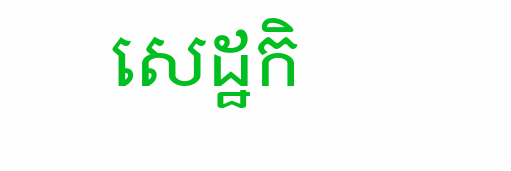សេដ្ឋកិ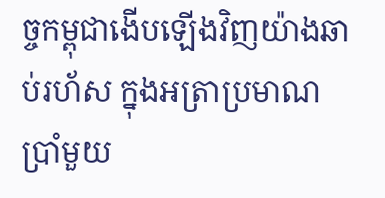ច្ចកម្ពុជាងើបឡើងវិញយ៉ាងឆាប់រហ័ស ក្នុងអត្រាប្រមាណប្រាំមួយ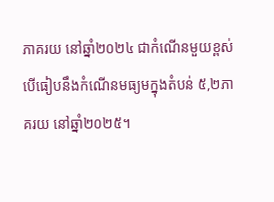ភាគរយ នៅឆ្នាំ២០២៤ ជាកំណើនមួយខ្ពស់ បើធៀបនឹងកំណើនមធ្យមក្នុងតំបន់ ៥,២ភាគរយ នៅឆ្នាំ២០២៥។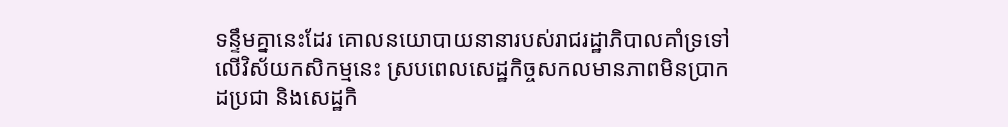ទន្ទឹមគ្នានេះដែរ គោលនយោបាយនានារបស់រាជរដ្ឋាភិបាលគាំទ្រទៅលើវិស័យកសិកម្មនេះ ស្របពេលសេដ្ឋកិច្ចសកលមានភាពមិនប្រាកដប្រជា និងសេដ្ឋកិ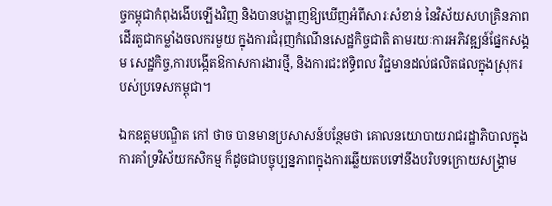ច្ចកម្ពុជាកំពុងងើបឡើងវិញ និងបានបង្ហាញឱ្យឃើញអំពីសារៈសំខាន់ នៃវិស័យសហគ្រិនភាពដើរតួជាកម្លាំងចលករមួយ ក្នុងការជំរុញកំណើនសេដ្ឋកិច្ចជាតិ តាមរយៈការអភិវឌ្ឍន៍ផ្នែកសង្គម សេដ្ឋកិច្ច,ការបង្កើតឱកាសការងារថ្មី, និងការជះឥទ្ធិពល វិជ្ជមានដល់ផលិតផលក្នុងស្រុករបស់ប្រទេសកម្ពុជា។

ឯកឧត្តមបណ្ឌិត កៅ ថាច បានមានប្រសាសន៍បន្ថែមថា គោលនយោបាយរាជរដ្ឋាភិបាលក្នុងការគាំទ្រវិស័យកសិកម្ម ក៏ដូចជាបច្ចុប្បន្នភាពក្នុងការឆ្លើយតបទៅនឹងបរិបទក្រោយសង្គ្រាម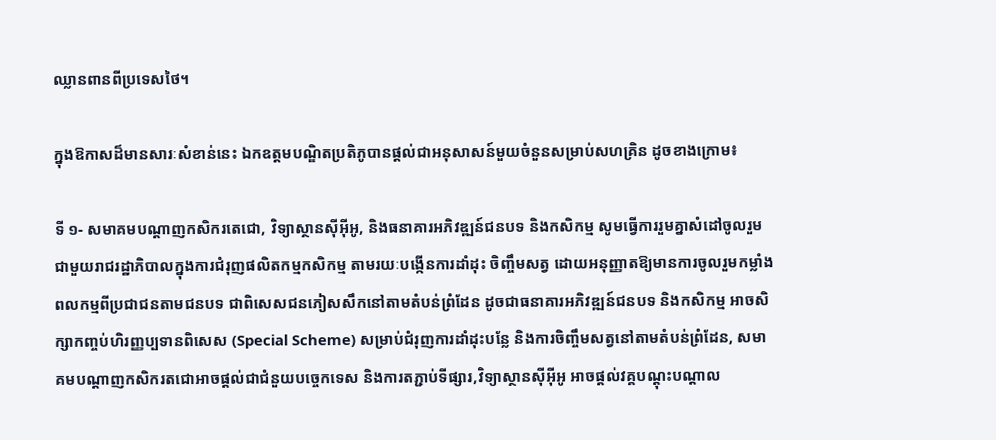ឈ្លានពានពីប្រទេសថៃ។

ក្នុងឱកាសដ៏មានសារៈសំខាន់នេះ ឯកឧត្តមបណ្ឌិតប្រតិភូបានផ្តល់ជាអនុសាសន៍មួយចំនួនសម្រាប់សហគ្រិន ដូចខាងក្រោម៖

ទី ១- សមាគមបណ្តាញកសិករតេជោ, វិទ្យាស្ថានស៊ីអ៊ីអូ, និងធនាគារអភិវឌ្ឍន៍ជនបទ និងកសិកម្ម សូមធ្វើការរួមគ្នាសំដៅចូលរួមជាមួយរាជរដ្ឋាភិបាលក្នុងការជំរុញផលិតកម្មកសិកម្ម តាមរយៈបង្កើនការដាំដុះ ចិញ្ចឹមសត្វ ដោយអនុញ្ញាតឱ្យមានការចូលរួមកម្លាំងពលកម្មពីប្រជាជនតាមជនបទ ជាពិសេសជនភៀសសឹកនៅតាមតំបន់ព្រំដែន ដូចជាធនាគារអភិវឌ្ឍន៍ជនបទ និងកសិកម្ម អាចសិក្សាកញ្ចប់ហិរញ្ញប្បទានពិសេស (Special Scheme) សម្រាប់ជំរុញការដាំដុះបន្លែ និងការចិញ្ចឹមសត្វនៅតាមតំបន់ព្រំដែន, សមាគមបណ្តាញកសិករតជោអាចផ្តល់ជាជំនួយបច្ចេកទេស និងការតភ្ជាប់ទីផ្សារ,វិទ្យាស្ថានស៊ីអ៊ីអូ អាចផ្តល់វគ្គបណ្តុះបណ្តាល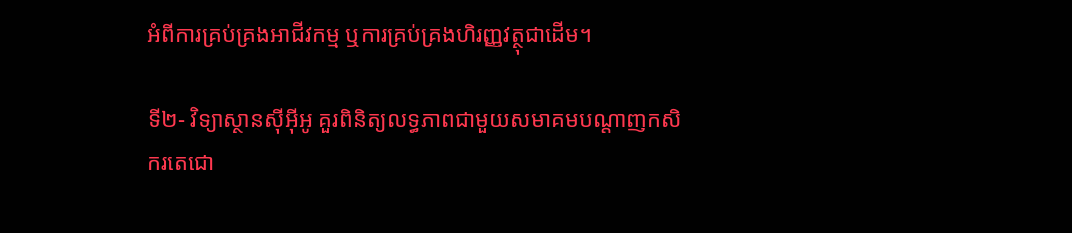អំពីការគ្រប់គ្រងអាជីវកម្ម ឬការគ្រប់គ្រងហិរញ្ញវត្ថុជាដើម។

ទី២- វិទ្យាស្ថានស៊ីអ៊ីអូ គួរពិនិត្យលទ្ធភាពជាមួយសមាគមបណ្តាញកសិករតេជោ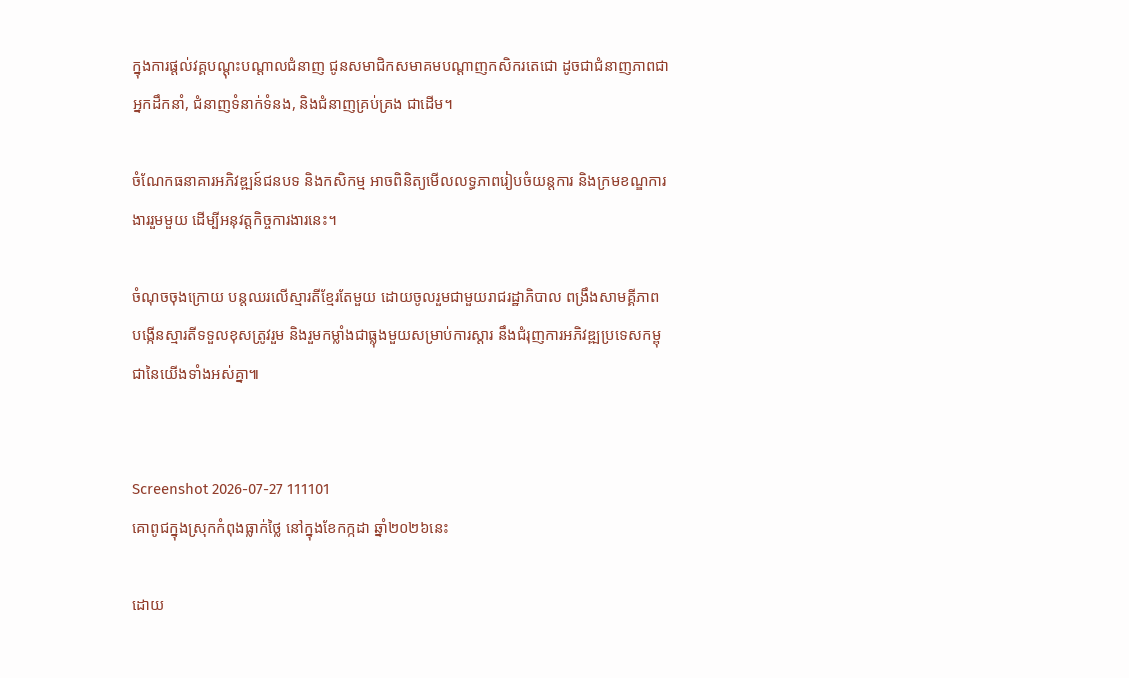ក្នុងការផ្តល់វគ្គបណ្តុះបណ្តាលជំនាញ ជូនសមាជិកសមាគមបណ្តាញកសិករតេជោ ដូចជាជំនាញភាពជាអ្នកដឹកនាំ, ជំនាញទំនាក់ទំនង, និងជំនាញគ្រប់គ្រង ជាដើម។

ចំណែកធនាគារអភិវឌ្ឍន៍ជនបទ និងកសិកម្ម អាចពិនិត្យមើលលទ្ធភាពរៀបចំយន្តការ និងក្រមខណ្ឌការងាររួមមួយ ដើម្បីអនុវត្តកិច្ចការងារនេះ។

ចំណុចចុងក្រោយ បន្តឈរលើស្មារតីខ្មែរតែមួយ ដោយចូលរួមជាមួយរាជរដ្ឋាភិបាល ពង្រឹងសាមគ្គីភាព បង្កើនស្មារតីទទួលខុសត្រូវរួម និងរួមកម្លាំងជាធ្លុងមួយសម្រាប់ការស្តារ នឹងជំរុញការអភិវឌ្ឍប្រទេសកម្ពុជានៃយើងទាំងអស់គ្នា៕


Screenshot 2026-07-27 111101
គោពូជក្នុងស្រុកកំពុងធ្លាក់ថ្លៃ នៅក្នុងខែកក្កដា ឆ្នាំ២០២៦នេះ

ដោយ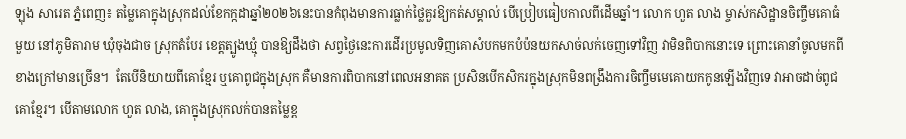ឡុង សារេត ភ្នំពេញ៖ តម្លៃគោក្នុងស្រុកដល់ខែកក្កដាឆ្នាំ២០២៦នេះបានកំពុងមានការធ្លាក់ថ្លៃគួរឱ្យកត់សម្គាល់ បើប្រៀបធៀបកាលពីដើមឆ្នាំ។ លោក ហួត លាង ម្ចាស់កសិដ្ឋានចិញ្ចឹមគោធំមួយ នៅភូមិតារាម ឃុំចុងជាច ស្រុកតំបែរ ខេត្តត្បូងឃ្មុំ បានឱ្យដឹងថា សព្វថ្ងៃនេះការដើរប្រមូលទិញគោសំបកមកបំប៉នយកសាច់លក់ចេញទៅវិញ វាមិនពិបាកនោះទេ ព្រោះគោនាំចូលមកពីខាងក្រៅមានច្រើន។  តែបើនិយាយពីគោខ្មែរ ឬគោពូជក្នុងស្រុក គឺមានការពិបាកនៅពេលអនាគត ប្រសិនបើកសិករក្នុងស្រុកមិនពង្រឹងការចិញ្ចឹមមេគោយកកូនឡើងវិញទេ វាអាចដាច់ពូជគោខ្មែរ។ បើតាមលោក ហួត លាង, គោក្នុងស្រុកលក់បានតម្លៃខ្ព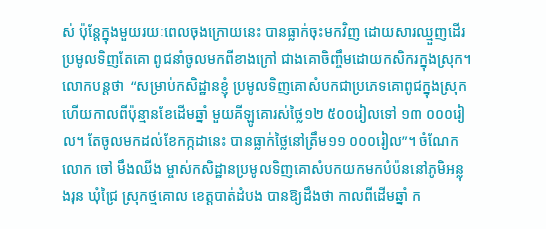ស់ ប៉ុន្តែក្នុងមួយរយៈពេលចុងក្រោយនេះ បានធ្លាក់ចុះមកវិញ ដោយសារឈ្មួញដើរប្រមូលទិញតែគោ ពូជនាំចូលមកពីខាងក្រៅ ជាងគោចិញ្ចឹមដោយកសិករក្នុងស្រុក។ លោកបន្តថា  “សម្រាប់កសិដ្ឋានខ្ញុំ ប្រមូលទិញគោសំបកជាប្រភេទគោពូជក្នុងស្រុក ហើយកាលពីប៉ុន្មានខែដើមឆ្នាំ មួយគីឡូគោរស់ថ្លៃ១២ ៥០០រៀលទៅ ១៣ ០០០រៀល។ តែចូលមកដល់ខែកក្កដានេះ បានធ្លាក់ថ្លៃនៅត្រឹម១១ ០០០រៀល”។ ចំណែកលោក ចៅ មឹងឈីង ម្ចាស់កសិដ្ឋានប្រមូលទិញគោសំបកយកមកបំប៉ននៅភូមិអន្លុងរុន ឃុំជ្រៃ ស្រុកថ្មគោល ខេត្តបាត់ដំបង បានឱ្យដឹងថា កាលពីដើមឆ្នាំ ក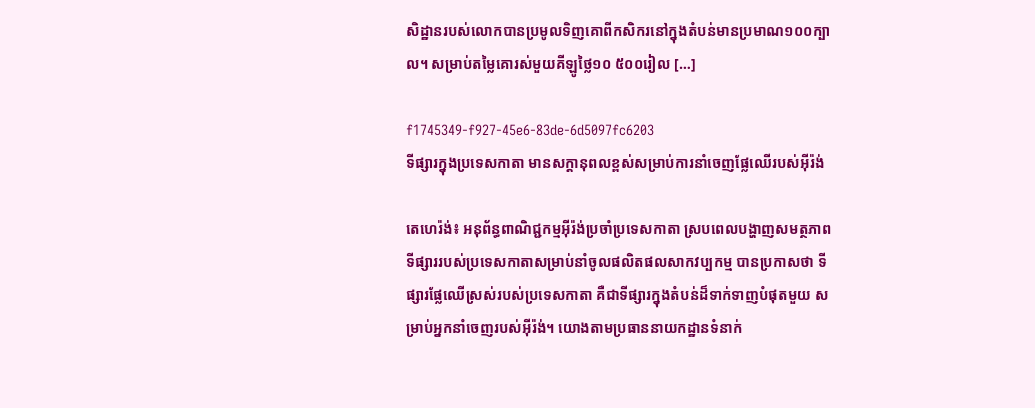សិដ្ឋានរបស់លោកបានប្រមូលទិញគោពីកសិករនៅក្នុងតំបន់មានប្រមាណ១០០ក្បាល។ សម្រាប់តម្លៃគោរស់មួយគីឡូថ្លៃ១០ ៥០០រៀល […]

f1745349-f927-45e6-83de-6d5097fc6203
ទីផ្សារក្នុងប្រទេសកាតា មានសក្តានុពលខ្ពស់សម្រាប់ការនាំចេញផ្លែឈើរបស់អ៊ីរ៉ង់

តេហេរ៉ង់៖ អនុព័ន្ធពាណិជ្ជកម្មអ៊ីរ៉ង់ប្រចាំប្រទេសកាតា ស្របពេលបង្ហាញសមត្ថភាពទីផ្សាររបស់ប្រទេសកាតាសម្រាប់នាំចូលផលិតផលសាកវប្បកម្ម បានប្រកាសថា ទីផ្សារផ្លែឈើស្រស់របស់ប្រទេសកាតា គឺជាទីផ្សារក្នុងតំបន់ដ៏ទាក់ទាញបំផុតមួយ សម្រាប់អ្នកនាំចេញរបស់អ៊ីរ៉ង់។ យោងតាមប្រធាននាយកដ្ឋានទំនាក់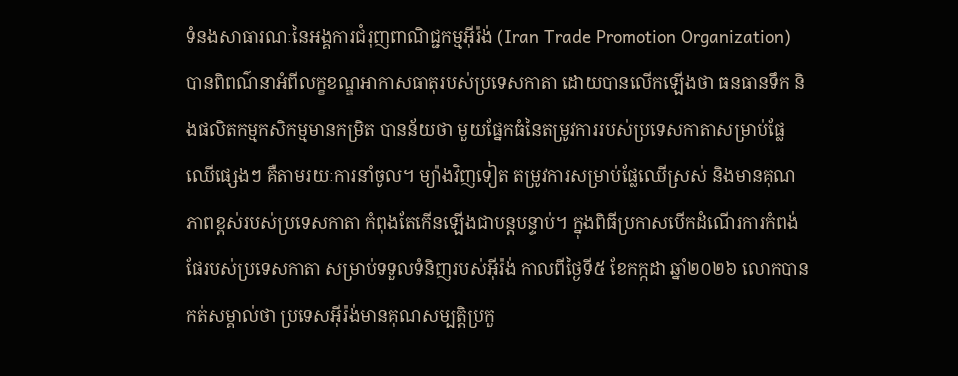ទំនងសាធារណៈនៃអង្គការជំរុញពាណិជ្ជកម្មអ៊ីរ៉ង់ (Iran Trade Promotion Organization) បានពិពណ៌នាអំពីលក្ខខណ្ឌអាកាសធាតុរបស់ប្រទេសកាតា ដោយបានលើកឡើងថា ធនធានទឹក និងផលិតកម្មកសិកម្មមានកម្រិត បានន័យថា មួយផ្នែកធំនៃតម្រូវការរបស់ប្រទេសកាតាសម្រាប់ផ្លែឈើផ្សេងៗ គឺតាមរយៈការនាំចូល។ ម្យ៉ាងវិញទៀត តម្រូវការសម្រាប់ផ្លែឈើស្រស់ និងមានគុណភាពខ្ពស់របស់ប្រទេសកាតា កំពុងតែកើនឡើងជាបន្តបន្ទាប់។ ក្នុងពិធីប្រកាសបើកដំណើរការកំពង់ផែរបស់ប្រទេសកាតា សម្រាប់ទទួលទំនិញរបស់អ៊ីរ៉ង់ កាលពីថ្ងៃទី៥ ខែកក្កដា ឆ្នាំ២០២៦ លោកបានកត់សម្គាល់ថា ប្រទេសអ៊ីរ៉ង់មានគុណសម្បត្តិប្រកួ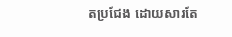តប្រជែង ដោយសារតែ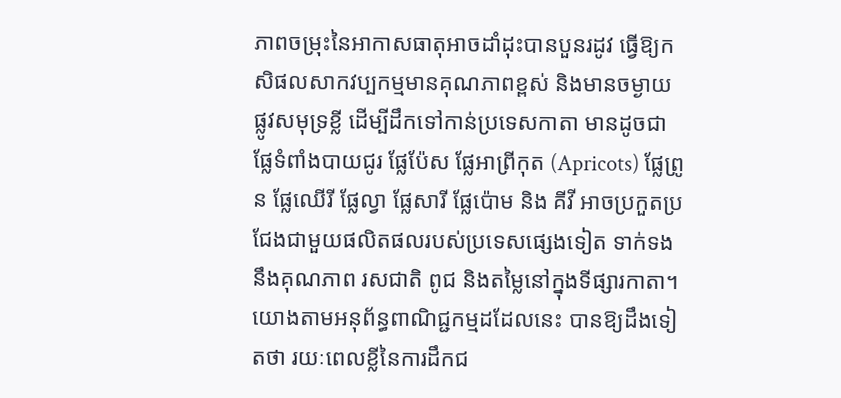ភាពចម្រុះនៃអាកាសធាតុអាចដាំដុះបានបួនរដូវ ធ្វើឱ្យកសិផលសាកវប្បកម្មមានគុណភាពខ្ពស់ និងមានចម្ងាយផ្លូវសមុទ្រខ្លី ដើម្បីដឹកទៅកាន់ប្រទេសកាតា មានដូចជាផ្លែទំពាំងបាយជូរ ផ្លែប៉ែស ផ្លែអាព្រីកុត (Apricots) ផ្លែព្រូន ផ្លែឈើរី ផ្លែល្វា ផ្លែសារី ផ្លែប៉ោម និង គីវី អាចប្រកួតប្រជែងជាមួយផលិតផលរបស់ប្រទេសផ្សេងទៀត ទាក់ទងនឹងគុណភាព រសជាតិ ពូជ និងតម្លៃនៅក្នុងទីផ្សារកាតា។ យោងតាមអនុព័ន្ធពាណិជ្ជកម្មដដែលនេះ បានឱ្យដឹងទៀតថា រយៈពេលខ្លីនៃការដឹកជ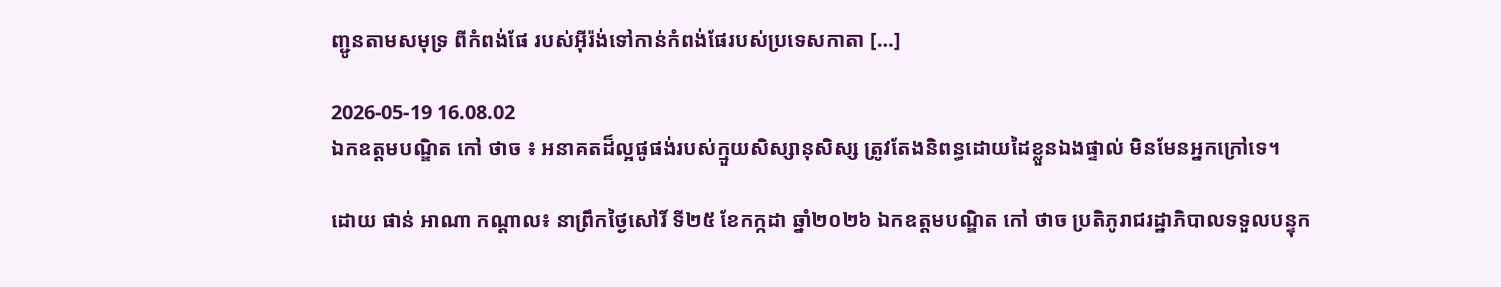ញ្ជូនតាមសមុទ្រ ពីកំពង់ផែ របស់អ៊ីរ៉ង់ទៅកាន់កំពង់ផែរបស់ប្រទេសកាតា […]

2026-05-19 16.08.02
ឯកឧត្តមបណ្ឌិត កៅ ថាច ៖ អនាគតដ៏ល្អផូផង់របស់ក្មួយសិស្សានុសិស្ស ត្រូវតែងនិពន្ធដោយដៃខ្លួនឯងផ្ទាល់ មិនមែនអ្នកក្រៅទេ។

ដោយ ផាន់ អាណា កណ្តាល៖ នាព្រឹកថ្ងៃសៅរិ៍ ទី២៥ ខែកក្កដា ឆ្នាំ២០២៦ ឯកឧត្តមបណ្ឌិត កៅ ថាច ប្រតិភូរាជរដ្ឋាភិបាលទទួលបន្ទុក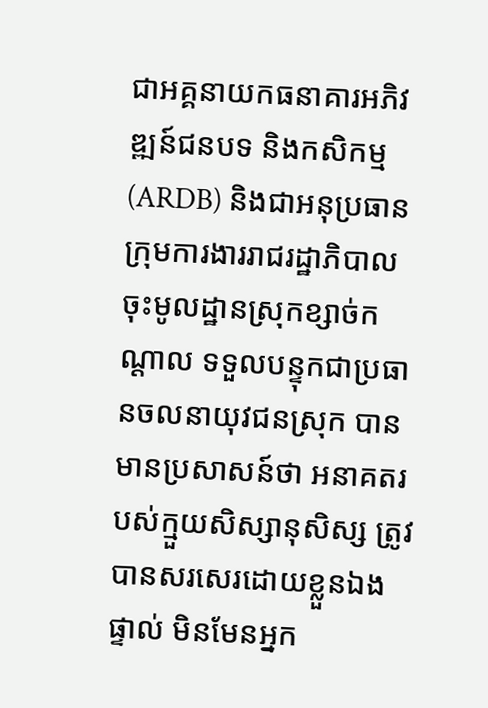ជាអគ្គនាយកធនាគារអភិវឌ្ឍន៍ជនបទ និងកសិកម្ម (ARDB) និងជាអនុប្រធានក្រុមការងាររាជរដ្ឋាភិបាលចុះមូលដ្ឋានស្រុកខ្សាច់កណ្តាល ទទួលបន្ទុកជាប្រធានចលនាយុវជនស្រុក បានមានប្រសាសន៍ថា អនាគតរបស់ក្មួយសិស្សានុសិស្ស ត្រូវបានសរសេរដោយខ្លួនឯងផ្ទាល់ មិនមែនអ្នក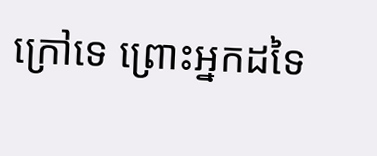ក្រៅទេ ព្រោះអ្នកដទៃ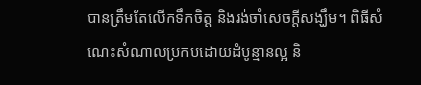បានត្រឹមតែលើកទឹកចិត្ត និងរង់ចាំសេចក្តីសង្ឃឹម។ ពិធីសំណេះសំណាលប្រកបដោយដំបូន្មានល្អ និ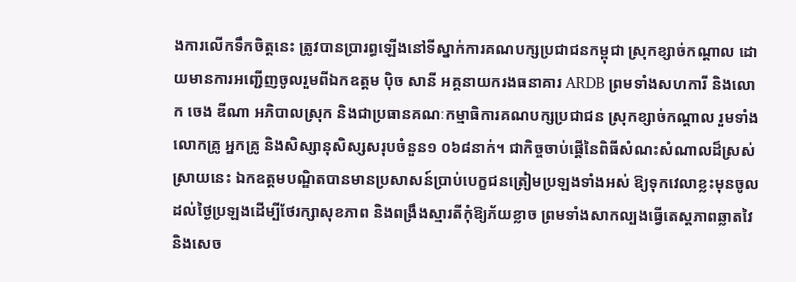ងការលើកទឹកចិត្តនេះ ត្រូវបានប្រារព្ធឡើងនៅទីស្នាក់ការគណបក្សប្រជាជនកម្ពុជា ស្រុកខ្សាច់កណ្តាល ដោយមានការអញ្ជើញចូលរួមពីឯកឧត្តម ប៉ិច សានី អគ្គនាយករងធនាគារ ARDB ព្រមទាំងសហការី និងលោក ចេង ឌីណា អភិបាលស្រុក និងជាប្រធានគណៈកម្មាធិការគណបក្សប្រជាជន ស្រុកខ្សាច់កណ្តាល រួមទាំងលោកគ្រូ អ្នកគ្រូ និងសិស្សានុសិស្សសរុបចំនួន១ ០៦៨នាក់។ ជាកិច្ចចាប់ផ្តើនៃពិធីសំណះសំណាលដ៏ស្រស់ស្រាយនេះ ឯកឧត្តមបណ្ឌិតបានមានប្រសាសន៍ប្រាប់បេក្ខជនត្រៀមប្រឡងទាំងអស់ ឱ្យទុកវេលាខ្លះមុនចូលដល់ថ្ងៃប្រឡងដើម្បីថែរក្សាសុខភាព និងពង្រឹងស្មារតីកុំឱ្យភ័យខ្លាច ព្រមទាំងសាកល្បងធ្វើតេស្តភាពឆ្លាតវៃ និងសេច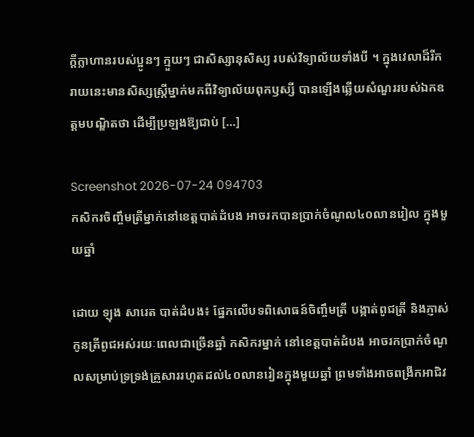ក្តីក្លាហានរបស់ប្អូនៗ ក្មួយៗ ជាសិស្សានុសិស្យ របស់វិទ្យាល័យទាំងបី ។ ក្នុងវេលាដ៏រីករាយនេះមានសិស្សស្ត្រីម្នាក់មកពីវិទ្យាល័យពុកឫស្សី បានឡើងឆ្លើយសំណួររបស់ឯកឧត្តមបណ្ឌិតថា ដើម្បីប្រឡងឱ្យជាប់ […]

Screenshot 2026-07-24 094703
កសិករចិញ្ចឹមត្រីម្នាក់នៅខេត្តបាត់ដំបង អាចរកបានប្រាក់ចំណូល៤០លានរៀល ក្នុងមួយឆ្នាំ

ដោយ ឡុង សារេត បាត់ដំបង៖ ផ្នែកលើបទពិសោធន៍ចិញ្ចឹមត្រី បង្កាត់ពូជត្រី និងភ្ញាស់កូនត្រីពូជអស់រយៈពេលជាច្រើនឆ្នាំ កសិករម្នាក់ នៅខេត្តបាត់ដំបង អាចរកប្រាក់ចំណូលសម្រាប់ទ្រទ្រង់គ្រួសាររហូតដល់៤០លានរៀនក្នុងមួយឆ្នាំ ព្រមទាំងអាចពង្រីកអាជិវ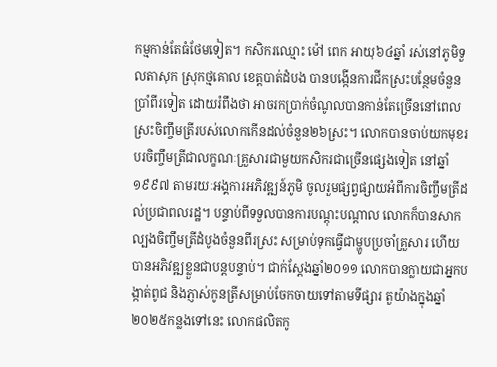កម្មកាន់តែធំថែមទៀត។ កសិករឈ្មោះ ម៉ៅ ពេក អាយុ៦៤ឆ្នាំ រស់នៅភូមិទួលតាសុក ស្រុកថ្មគោល ខេត្តបាត់ដំបង បានបង្កើនការជីកស្រះបន្ថែមចំនួនប្រាំពីរទៀត ដោយរំពឹងថា អាចរកប្រាក់ចំណូលបានកាន់តែច្រើននៅពេលស្រះចិញ្ចឹមត្រីរបស់លោកកើនដល់ចំនួន២៦ស្រះ។ លោកបានចាប់យកមុខរបរចិញ្ចឹមត្រីជាលក្ខណៈគ្រួសារជាមួយកសិករជាច្រើនផ្សេងទៀត នៅឆ្នាំ១៩៩៧ តាមរយៈអង្គការអភិវឌ្ឍន៍ភូមិ ចូលរួមផ្សព្វផ្សាយអំពីការចិញ្ចឹមត្រីដល់ប្រជាពលរដ្ឋ។ បន្ទាប់ពីទទួលបានការបណ្តុះបណ្តាល លោកក៏បានសាកល្បងចិញ្ចឹមត្រីដំបូងចំនួនពីរស្រះ សម្រាប់ទុកធ្វើជាម្ហូបប្រចាំគ្រួសារ ហើយបានអភិវឌ្ឍខ្លួនជាបន្តបន្ទាប់។ ជាក់ស្តែងឆ្នាំ២០១១ លោកបានក្លាយជាអ្នកបង្កាត់ពូជ និងភ្ញាស់កូនត្រីសម្រាប់ចែកចាយទៅតាមទីផ្សារ តួយ៉ាងក្នុងឆ្នាំ២០២៥កន្លងទៅនេះ លោកផលិតកូ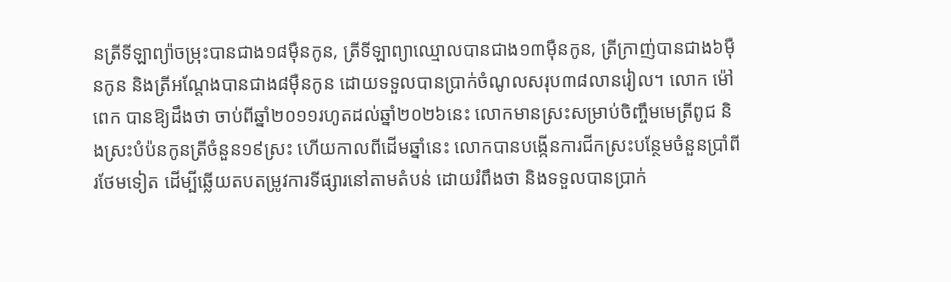នត្រីទីឡាព្យ៉ាចម្រុះបានជាង១៨ម៉ឺនកូន, ត្រីទីឡាព្យាឈ្មោលបានជាង១៣ម៉ឺនកូន, ត្រីក្រាញ់បានជាង៦ម៉ឺនកូន និងត្រីអណ្តែងបានជាង៨ម៉ឺនកូន ដោយទទួលបានប្រាក់ចំណូលសរុប៣៨លានរៀល។ លោក ម៉ៅ ពេក បានឱ្យដឹងថា ចាប់ពីឆ្នាំ២០១១រហូតដល់ឆ្នាំ២០២៦នេះ លោកមានស្រះសម្រាប់ចិញ្ចឹមមេត្រីពូជ និងស្រះបំប៉នកូនត្រីចំនួន១៩ស្រះ ហើយកាលពីដើមឆ្នាំនេះ លោកបានបង្កើនការជីកស្រះបន្ថែមចំនួនប្រាំពីរថែមទៀត ដើម្បីឆ្លើយតបតម្រូវការទីផ្សារនៅតាមតំបន់ ដោយរំពឹងថា និងទទួលបានប្រាក់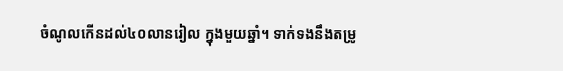ចំណូលកើនដល់៤០លានរៀល ក្នុងមួយឆ្នាំ។ ទាក់ទងនឹងតម្រូ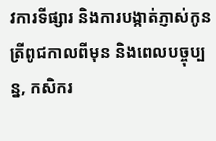វការទីផ្សារ និងការបង្កាត់ភ្ញាស់កូនត្រីពូជកាលពីមុន និងពេលបច្ចុប្បន្ន, កសិករ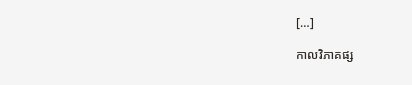[…]

កាលវិភាគផ្ស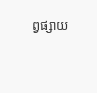ព្វផ្សាយ